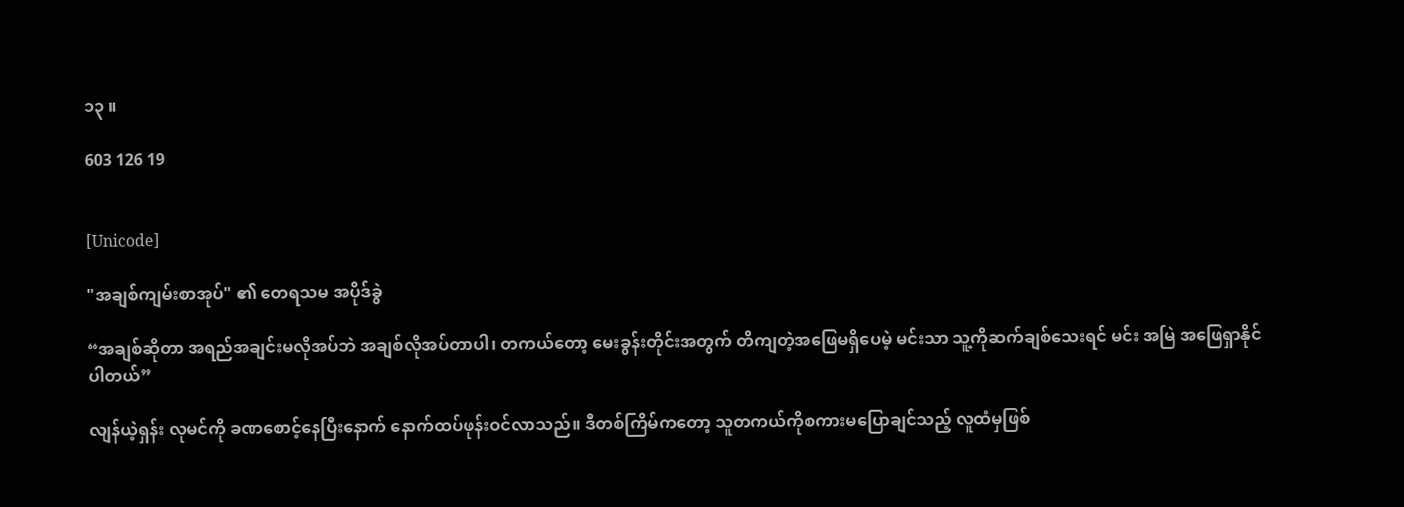၁၃ ။

603 126 19


[Unicode]

"အချစ်ကျမ်းစာအုပ်" ၏ တေရသမ အပိုဒ်ခွဲ

“အချစ်ဆိုတာ အရည်အချင်းမလိုအပ်ဘဲ အချစ်လိုအပ်တာပါ၊ တကယ်တော့ မေးခွန်းတိုင်းအတွက် တိကျတဲ့အဖြေမရှိပေမဲ့ မင်းသာ သူ့ကိုဆက်ချစ်သေးရင် မင်း အမြဲ အဖြေရှာနိုင်ပါတယ်”

လျန်ယဲ့ရှန်း လုမင်ကို ခဏစောင့်နေပြီးနောက် နောက်ထပ်ဖုန်းဝင်လာသည်။ ဒီတစ်ကြိမ်ကတော့ သူတကယ်ကိုစကားမပြောချင်သည့် လူထံမှဖြစ်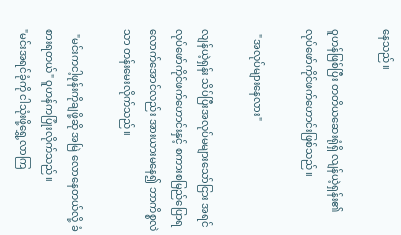နေသည်။

ဝူဟန်ဖြစ်ပြီး တတိယဆေးရုံရှိ လျန်ယဲ့ရှန်း၏ လုပ်ဖော်ကိုင်ဖက်ဟောင်းဖြစ်သည်။

  "အလုပ်များနေလား"

လျန်ယဲ့ရှန်း သိပ်ပြီးအလုပ်မများသော်ငြား အရင်လုပ်ဖော်ကိုင်ဖက်ဟောင်းနှင့် စကားစမြည်ပြောရလောက်အောင်လည်း အားယား‌မနေ‌၍ ဘာကိစ္စလဲသာ တန်းမေးလိုက်သည်။

  "မင်းကငါ့ဖုန်းကိုချဖို့ဆို အမြဲ လောနေတယ်လို့ ခံစားရတယ်" ဝူဟန်ကပြုံးလိုက်သည်။
"မင်းအရင်ခုံကို ငါသုံးဖို့ရွှေ့လာကြ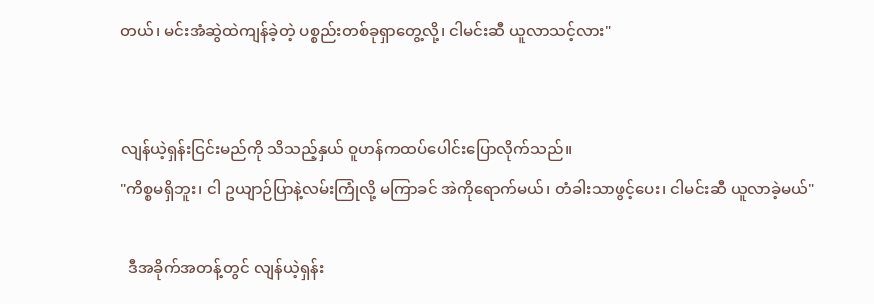တယ်၊ မင်းအံဆွဲထဲကျန်ခဲ့တဲ့ ပစ္စည်းတစ်ခုရှာတွေ့လို့၊ ငါမင်းဆီ ယူလာသင့်လား"


လျန်ယဲ့ရှန်းငြင်းမည်ကို သိသည့်နှယ် ဝူဟန်ကထပ်ပေါင်းပြောလိုက်သည်။
"ကိစ္စမရှိဘူး၊ ငါ ဥယျာဉ်ပြာနဲ့လမ်းကြုံလို့ မကြာခင် အဲကိုရောက်မယ်၊ တံခါးသာဖွင့်ပေး၊ ငါမင်းဆီ ယူလာခဲ့မယ်"

  ဒီအခိုက်အတန့်တွင် လျန်ယဲ့ရှန်း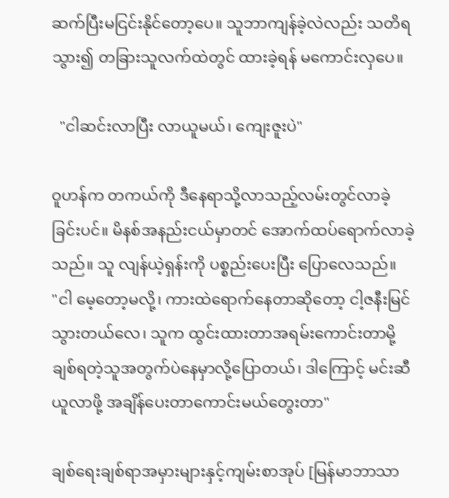ဆက်ပြီးမငြင်းနိုင်တော့ပေ။ သူဘာကျန်ခဲ့လဲလည်း သတိရသွား၍ တခြားသူလက်ထဲတွင် ထားခဲ့ရန် မကောင်းလှပေ။

  "ငါဆင်းလာပြီး လာယူမယ်၊ ကျေးဇူးပဲ"

ဝူဟန်က တကယ်ကို ဒီနေရာသို့လာသည့်လမ်းတွင်လာခဲ့ခြင်းပင်။ မိနစ်အနည်းငယ်မှာတင် အောက်ထပ်ရောက်လာခဲ့သည်။ သူ လျန်ယဲ့ရှန်းကို ပစ္စည်းပေးပြီး ပြောလေသည်။
"ငါ မေ့တော့မလို့၊ ကားထဲရောက်နေတာဆိုတော့ ငါ့ဇနီးမြင်သွားတယ်လေ၊ သူက ထွင်းထားတာအရမ်းကောင်းတာမို့ ချစ်ရတဲ့သူအတွက်ပဲနေမှာလို့ပြောတယ်၊ ဒါကြောင့် မင်းဆီယူလာဖို့ အချိန်ပေးတာကောင်းမယ်တွေးတာ"

ချစ်ရေးချစ်ရာအမှားများနှင့်ကျမ်းစာအုပ် [မြန်မာဘာသာ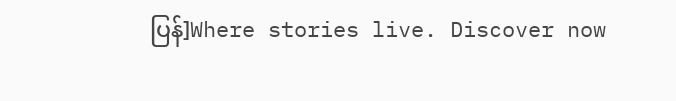ပြန်]Where stories live. Discover now